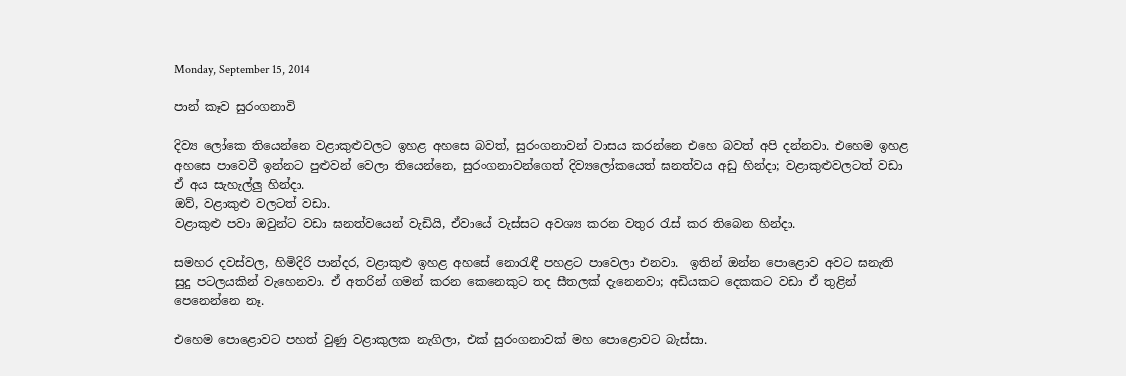Monday, September 15, 2014

පාන් කෑව සුරංගනාවි

දිව්‍ය ලෝකෙ තියෙන්නෙ වළාකුළුවලට ඉහළ අහසෙ බවත්, සුරංගනාවන් වාසය කරන්නෙ එහෙ බවත් අපි දන්නවා. එහෙම ඉහළ අහසෙ පාවෙවී ඉන්නට පුළුවන් වෙලා තියෙන්නෙ, සුරංගනාවන්ගෙත් දිව්‍යලෝකයෙත් ඝනත්වය අඩු හින්දා; වළාකුළුවලටත් වඩා ඒ අය සැහැල්ලු හින්දා.
ඔව්, වළාකුළු වලටත් වඩා.
වළාකුළු පවා ඔවුන්ට වඩා ඝනත්වයෙන් වැඩියි, ඒවායේ වැස්සට අවශ්‍ය කරන වතුර රැස් කර තිබෙන හින්දා.

සමහර දවස්වල, හිමිදිරි පාන්දර, වළාකුළු ඉහළ අහසේ නොරැඳී පහළට පාවෙලා එනවා.  ඉතින් ඔන්න පොළොව අවට ඝනැති සුදු පටලයකින් වැහෙනවා. ඒ අතරින් ගමන් කරන කෙනෙකුට තද සීතලක් දැනෙනවා; අඩියකට දෙකකට වඩා ඒ තුළින් පෙනෙන්නෙ නෑ.

එහෙම පොළොවට පහත් වුණු වළාකුලක නැගිලා, එක් සුරංගනාවක් මහ පොළොවට බැස්සා.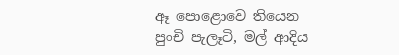ඈ පොළොවෙ තියෙන පුංචි පැලෑටි, මල් ආදිය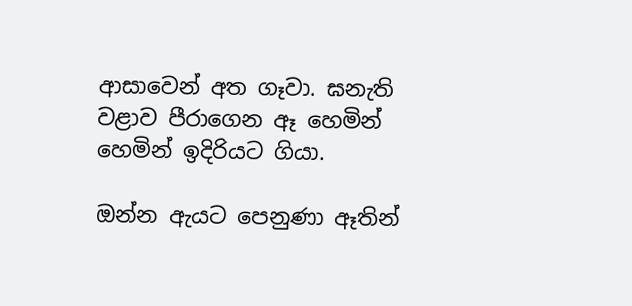ආසාවෙන් අත ගෑවා. ඝනැති වළාව පීරාගෙන ඈ හෙමින් හෙමින් ඉදිරියට ගියා.

ඔන්න ඇයට පෙනුණා ඈතින්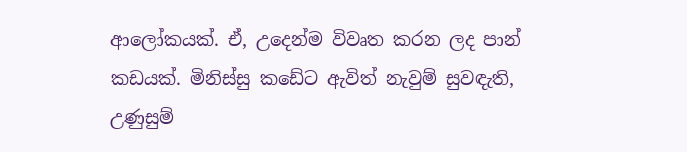ආලෝකයක්. ඒ, උදෙන්ම විවෘත කරන ලද පාන් කඩයක්. මිනිස්සු කඩේට ඇවිත් නැවුම් සුවඳැති, උණුසුම්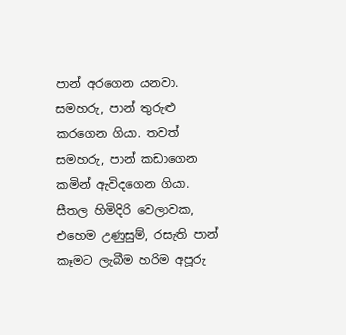පාන් අරගෙන යනවා. සමහරු, පාන් තුරුළු කරගෙන ගියා. තවත් සමහරු, පාන් කඩාගෙන කමින් ඇවිදගෙන ගියා.
සීතල හිමිදිරි වෙලාවක, එහෙම උණුසුම්, රසැති පාන් කෑමට ලැබීම හරිම අපූරු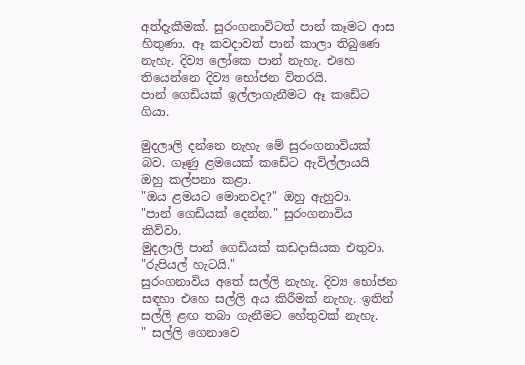අත්දැකීමක්. සුරංගනාවිටත් පාන් කෑමට ආස හිතුණා. ඈ කවදාවත් පාන් කාලා තිබුණෙ නැහැ. දිව්‍ය ලෝකෙ පාන් නැහැ. එහෙ තියෙන්නෙ දිව්‍ය භෝජන විතරයි.
පාන් ගෙඩියක් ඉල්ලාගැනීමට ඈ කඩේට ගියා.

මුදලාලි දන්නෙ නැහැ මේ සුරංගනාවියක් බව. ගෑණු ළමයෙක් කඩේට ඇවිල්ලායයි ඔහු කල්පනා කළා.
"ඔය ළමයට මොනවද?" ඔහු ඇහුවා.
"පාන් ගෙඩියක් දෙන්න." සුරංගනාවිය කිව්වා.
මුදලාලි පාන් ගෙඩියක් කඩදාසියක එතුවා. "රුපියල් හැටයි."
සුරංගනාවිය අතේ සල්ලි නැහැ. දිව්‍ය භෝජන සඳහා එහෙ සල්ලි අය කිරීමක් නැහැ. ඉතින් සල්ලි ළඟ තබා ගැනීමට හේතුවක් නැහැ.
" සල්ලි ගෙනාවෙ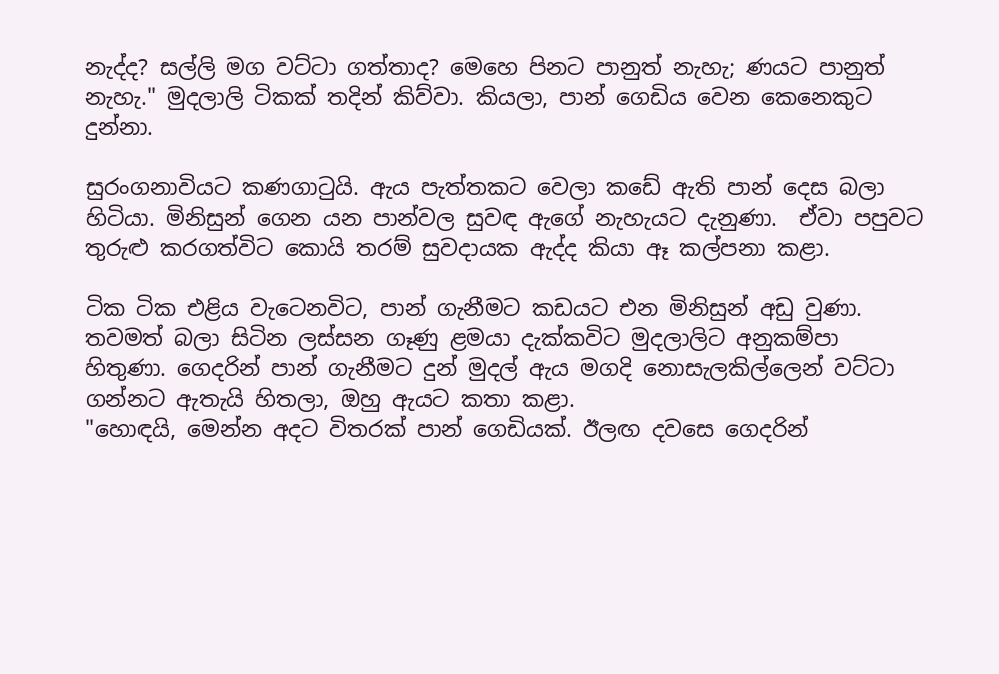නැද්ද? සල්ලි මග වට්ටා ගත්තාද? මෙහෙ පිනට පානුත් නැහැ; ණයට පානුත් නැහැ." මුදලාලි ටිකක් තදින් කිව්වා. කියලා, පාන් ගෙඩිය වෙන කෙනෙකුට දුන්නා.

සුරංගනාවියට කණගාටුයි. ඇය පැත්තකට වෙලා කඩේ ඇති පාන් දෙස බලා හිටියා. මිනිසුන් ගෙන යන පාන්වල සුවඳ ඇගේ නැහැයට දැනුණා.  ඒවා පපුවට තුරුළු කරගත්විට කොයි තරම් සුවදායක ඇද්ද කියා ඈ කල්පනා කළා.

ටික ටික එළිය වැටෙනවිට, පාන් ගැනීමට කඩයට එන මිනිසුන් අඩු වුණා. තවමත් බලා සිටින ලස්සන ගෑණු ළමයා දැක්කවිට මුදලාලිට අනුකම්පා හිතුණා. ගෙදරින් පාන් ගැනීමට දුන් මුදල් ඇය මගදි නොසැලකිල්ලෙන් වට්ටා ගන්නට ඇතැයි හිතලා, ඔහු ඇයට කතා කළා.
"හොඳයි, මෙන්න අදට විතරක් පාන් ගෙඩියක්. ඊලඟ දවසෙ ගෙදරින්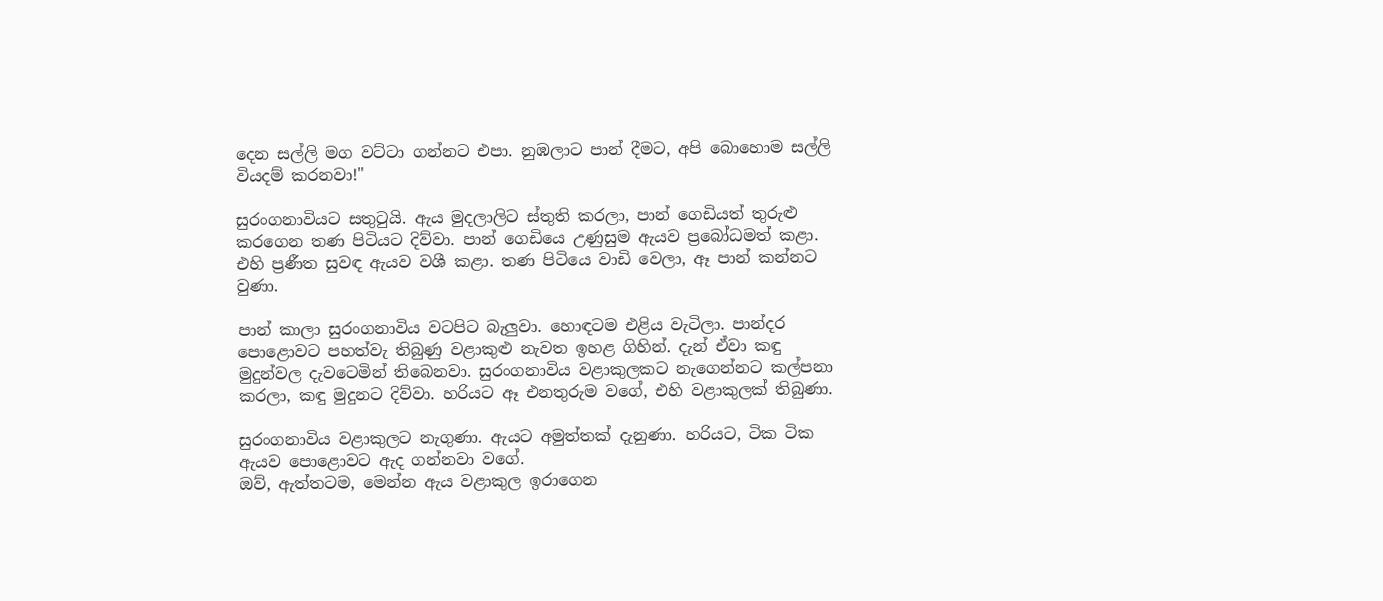දෙන සල්ලි මග වට්ටා ගන්නට එපා. නුඹලාට පාන් දීමට, අපි බොහොම සල්ලි වියදම් කරනවා!"

සුරංගනාවියට සතුටුයි. ඇය මුදලාලිට ස්තුති කරලා, පාන් ගෙඩියත් තුරුළු කරගෙන තණ පිටියට දිව්වා. පාන් ගෙඩියෙ උණුසුම ඇයව ප්‍රබෝධමත් කළා. එහි ප්‍රණීත සුවඳ ඇයව වශී කළා. තණ පිටියෙ වාඩි වෙලා, ඈ පාන් කන්නට වුණා.

පාන් කාලා සුරංගනාවිය වටපිට බැලුවා. හොඳටම එළිය වැටිලා. පාන්දර පොළොවට පහත්වැ තිබුණු වළාකුළු නැවත ඉහළ ගිහින්. දැන් ඒවා කඳු මුදුන්වල දැවටෙමින් තිබෙනවා. සුරංගනාවිය වළාකුලකට නැගෙන්නට කල්පනා කරලා, කඳු මුදුනට දිව්වා. හරියට ඈ එනතුරුම වගේ, එහි වළාකුලක් තිබුණා.

සුරංගනාවිය වළාකුලට නැගුණා. ඇයට අමුත්තක් දැනුණා. හරියට, ටික ටික ඇයව පොළොවට ඇද ගන්නවා වගේ.
ඔව්, ඇත්තටම, මෙන්න ඇය වළාකුල ඉරාගෙන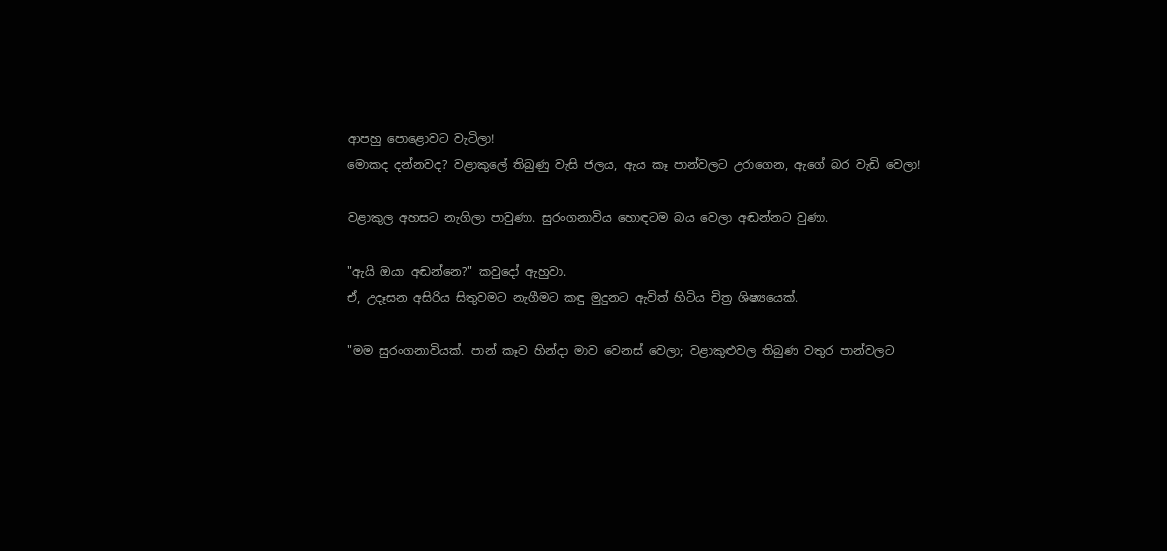ආපහු පොළොවට වැටිලා!
මොකද දන්නවද? වළාකුලේ තිබුණු වැසි ජලය, ඇය කෑ පාන්වලට උරාගෙන, ඇගේ බර වැඩි වෙලා!

වළාකුල අහසට නැගිලා පාවුණා. සුරංගනාවිය හොඳටම බය වෙලා අඬන්නට වුණා.

"ඇයි ඔයා අඬන්නෙ?" කවුදෝ ඇහුවා.
ඒ, උදෑසන අසිරිය සිතුවමට නැගීමට කඳු මුදුනට ඇවිත් හිටිය චිත්‍ර ශිෂ්‍යයෙක්.

"මම සුරංගනාවියක්. පාන් කෑව හින්දා මාව වෙනස් වෙලා; වළාකුළුවල තිබුණ වතුර පාන්වලට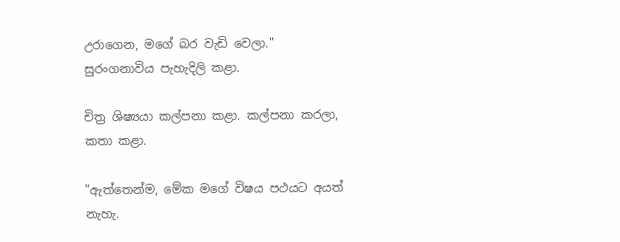උරාගෙන, මගේ බර වැඩි වෙලා." සුරංගනාවිය පැහැදිලි කළා.

චිත්‍ර ශිෂ්‍යයා කල්පනා කළා. කල්පනා කරලා, කතා කළා.

"ඇත්තෙන්ම, මේක මගේ විෂය පථයට අයත් නැහැ.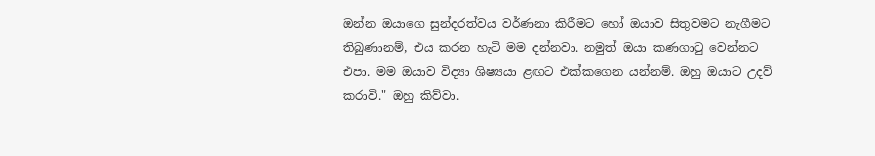ඔන්න ඔයාගෙ සුන්දරත්වය වර්ණනා කිරීමට හෝ ඔයාව සිතුවමට නැගීමට තිබුණානම්, එය කරන හැටි මම දන්නවා. නමුත් ඔයා කණගාටු වෙන්නට එපා. මම ඔයාව විද්‍යා ශිෂ්‍යයා ළඟට එක්කගෙන යන්නම්. ඔහු ඔයාට උදව් කරාවි." ඔහු කිව්වා.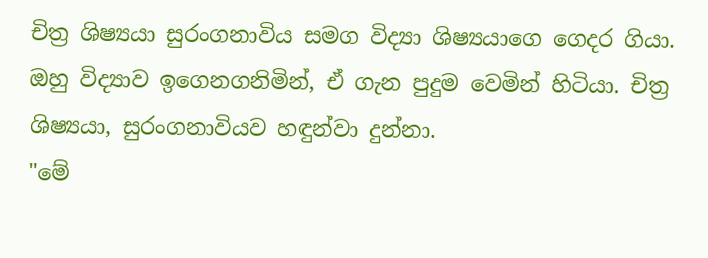චිත්‍ර ශිෂ්‍යයා සුරංගනාවිය සමග විද්‍යා ශිෂ්‍යයාගෙ ගෙදර ගියා. ඔහු විද්‍යාව ඉගෙනගනිමින්, ඒ ගැන පුදුම වෙමින් හිටියා. චිත්‍ර ශිෂ්‍යයා, සුරංගනාවියව හඳුන්වා දුන්නා.
"මේ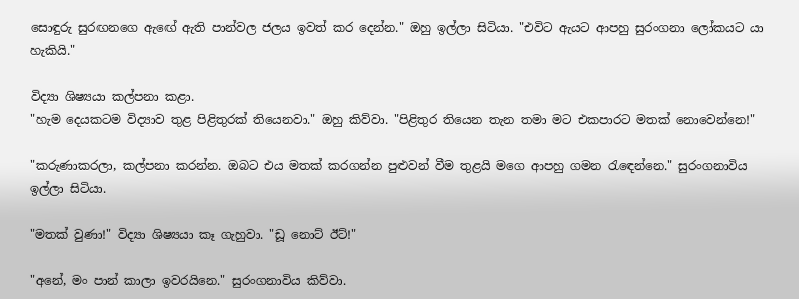සොඳුරු සුරඟනගෙ ඇඟේ ඇති පාන්වල ජලය ඉවත් කර දෙන්න." ඔහු ඉල්ලා සිටියා. "එවිට ඇයට ආපහු සුරංගනා ලෝකයට යා හැකියි."

විද්‍යා ශිෂ්‍යයා කල්පනා කළා.
"හැම දෙයකටම විද්‍යාව තුළ පිළිතුරක් තියෙනවා." ඔහු කිව්වා. "පිළිතුර තියෙන තැන තමා මට එකපාරට මතක් නොවෙන්නෙ!"

"කරුණාකරලා, කල්පනා කරන්න. ඔබට එය මතක් කරගන්න පුළුවන් වීම තුළයි මගෙ ආපහු ගමන රැඳෙන්නෙ." සුරංගනාවිය ඉල්ලා සිටියා.

"මතක් වුණා!" විද්‍යා ශිෂ්‍යයා කෑ ගැහුවා. "ඩූ නොට් ඊට්!"

"අනේ, මං පාන් කාලා ඉවරයිනෙ." සුරංගනාවිය කිව්වා.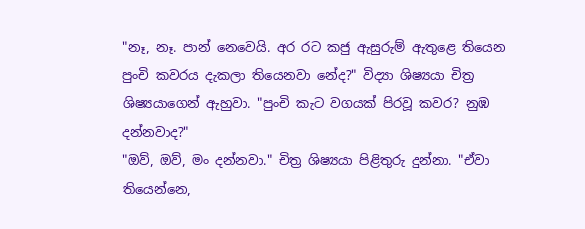"නෑ, නෑ. පාන් නෙවෙයි. අර රට කජු ඇසුරුම් ඇතුළෙ තියෙන පුංචි කවරය දැකලා තියෙනවා නේද?" විද්‍යා ශිෂ්‍යයා චිත්‍ර ශිෂ්‍යයාගෙන් ඇහුවා. "පුංචි කැට වගයක් පිරවූ කවර? නුඹ දන්නවාද?"
"ඔව්, ඔව්, මං දන්නවා." චිත්‍ර ශිෂ්‍යයා පිළිතුරු දුන්නා. "ඒවා තියෙන්නෙ,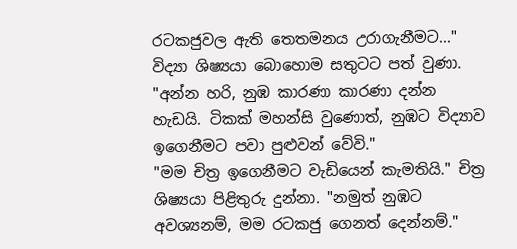රටකජුවල ඇති තෙතමනය උරාගැනීමට..."
විද්‍යා ශිෂ්‍යයා බොහොම සතුටට පත් වුණා.
"අන්න හරි, නුඹ කාරණා කාරණා දන්න හැඩයි. ටිකක් මහන්සි වුණොත්, නුඹට විද්‍යාව ඉගෙනීමට පවා පුළුවන් වේවි."
"මම චිත්‍ර ඉගෙනීමට වැඩියෙන් කැමතියි." චිත්‍ර ශිෂ්‍යයා පිළිතුරු දුන්නා. "නමුත් නුඹට අවශ්‍යනම්, මම රටකජු ගෙනත් දෙන්නම්."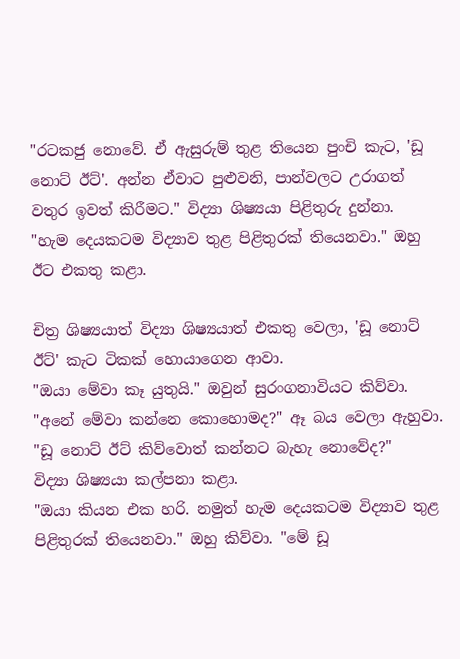"රටකජු නොවේ. ඒ ඇසුරුම් තුළ තියෙන පුංචි කැට, 'ඩූ නොට් ඊට්'. අන්න ඒවාට පුළුවනි, පාන්වලට උරාගත් වතුර ඉවත් කිරීමට." විද්‍යා ශිෂ්‍යයා පිළිතුරු දුන්නා.
"හැම දෙයකටම විද්‍යාව තුළ පිළිතුරක් තියෙනවා." ඔහු ඊට එකතු කළා.

චිත්‍ර ශිෂ්‍යයාත් විද්‍යා ශිෂ්‍යයාත් එකතු වෙලා, 'ඩූ නොට් ඊට්' කැට ටිකක් හොයාගෙන ආවා.
"ඔයා මේවා කෑ යුතුයි." ඔවුන් සුරංගනාවියට කිව්වා.
"අනේ මේවා කන්නෙ කොහොමද?" ඈ බය වෙලා ඇහුවා. "ඩූ නොට් ඊට් කිව්වොත් කන්නට බැහැ නොවේද?"
විද්‍යා ශිෂ්‍යයා කල්පනා කළා.
"ඔයා කියන එක හරි. නමුත් හැම දෙයකටම විද්‍යාව තුළ පිළිතුරක් තියෙනවා." ඔහු කිව්වා. "මේ ඩූ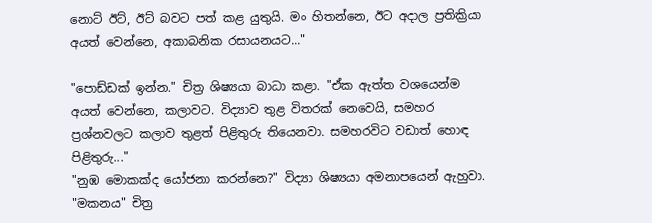නොට් ඊට්, ඊට් බවට පත් කළ යුතුයි. මං හිතන්නෙ, ඊට අදාල ප්‍රතික්‍රියා අයත් වෙන්නෙ, අකාබනික රසායනයට..."

"පොඩ්ඩක් ඉන්න." චිත්‍ර ශිෂ්‍යයා බාධා කළා. "ඒක ඇත්ත වශයෙන්ම අයත් වෙන්නෙ, කලාවට. විද්‍යාව තුළ විතරක් නෙවෙයි, සමහර ප්‍රශ්නවලට කලාව තුළත් පිළිතුරු තියෙනවා. සමහරවිට වඩාත් හොඳ පිළිතුරු..."
"නුඹ මොකක්ද යෝජනා කරන්නෙ?" විද්‍යා ශිෂ්‍යයා අමනාපයෙන් ඇහුවා.
"මකනය" චිත්‍ර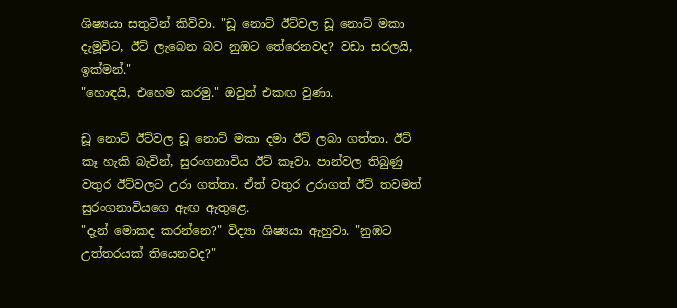ශිෂ්‍යයා සතුටින් කිව්වා. "ඩූ නොට් ඊට්වල ඩූ නොට් මකා දැමූවිට, ඊට් ලැබෙන බව නුඹට තේරෙනවද? වඩා සරලයි, ඉක්මන්."
"හොඳයි, එහෙම කරමු." ඔවුන් එකඟ වුණා.

ඩූ නොට් ඊට්වල ඩූ නොට් මකා දමා ඊට් ලබා ගත්තා. ඊට් කෑ හැකි බැවින්, සුරංගනාවිය ඊට් කෑවා. පාන්වල තිබුණු වතුර ඊට්වලට උරා ගත්තා. ඒත් වතුර උරාගත් ඊට් තවමත් සුරංගනාවියගෙ ඇඟ ඇතුළෙ.
"දැන් මොකද කරන්නෙ?" විද්‍යා ශිෂ්‍යයා ඇහුවා. "නුඹට උත්තරයක් තියෙනවද?"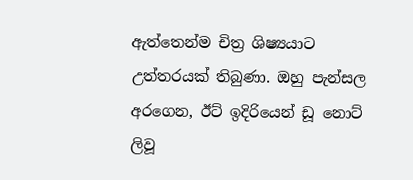ඇත්තෙන්ම චිත්‍ර ශිෂ්‍යයාට උත්තරයක් තිබුණා. ඔහු පැන්සල අරගෙන, ඊට් ඉදිරියෙන් ඩූ නොට් ලිවූ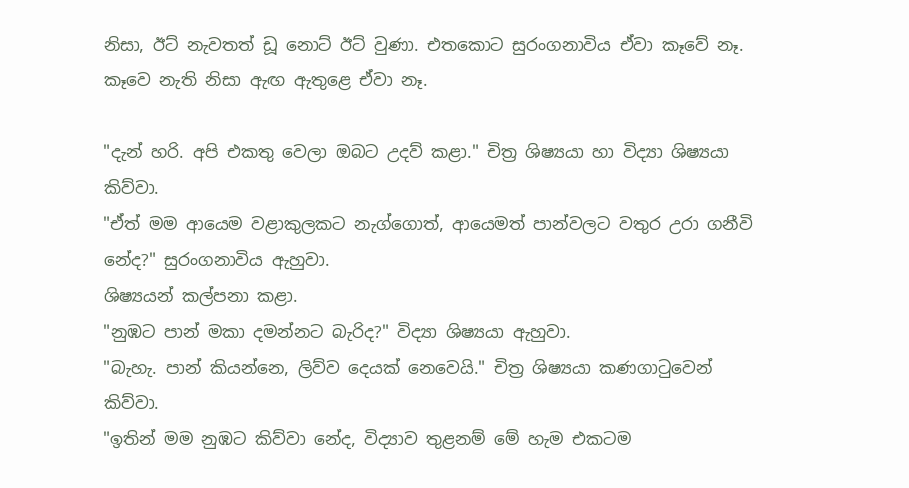නිසා, ඊට් නැවතත් ඩූ නොට් ඊට් වුණා. එතකොට සුරංගනාවිය ඒවා කෑවේ නෑ. කෑවෙ නැති නිසා ඇඟ ඇතුළෙ ඒවා නෑ.

"දැන් හරි. අපි එකතු වෙලා ඔබට උදව් කළා." චිත්‍ර ශිෂ්‍යයා හා විද්‍යා ශිෂ්‍යයා කිව්වා.
"ඒත් මම ආයෙම වළාකුලකට නැග්ගොත්, ආයෙමත් පාන්වලට වතුර උරා ගනීවි නේද?" සුරංගනාවිය ඇහුවා.
ශිෂ්‍යයන් කල්පනා කළා.
"නුඹට පාන් මකා දමන්නට බැරිද?" විද්‍යා ශිෂ්‍යයා ඇහුවා.
"බැහැ. පාන් කියන්නෙ, ලිව්ව දෙයක් නෙවෙයි." චිත්‍ර ශිෂ්‍යයා කණගාටුවෙන් කිව්වා.
"ඉතින් මම නුඹට කිව්වා නේද, විද්‍යාව තුළනම් මේ හැම එකටම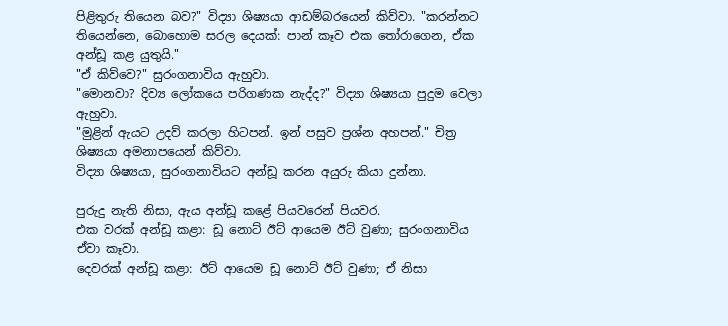පිළිතුරු තියෙන බව?" විද්‍යා ශිෂ්‍යයා ආඩම්බරයෙන් කිව්වා. "කරන්නට තියෙන්නෙ, බොහොම සරල දෙයක්: පාන් කෑව එක තෝරාගෙන, ඒක අන්ඩූ කළ යුතුයි."
"ඒ කිව්වෙ?" සුරංගනාවිය ඇහුවා.
"මොනවා? දිව්‍ය ලෝකයෙ පරිගණක නැද්ද?" විද්‍යා ශිෂ්‍යයා පුදුම වෙලා ඇහුවා.
"මුළින් ඇයට උදව් කරලා හිටපන්. ඉන් පසුව ප්‍රශ්න අහපන්." චිත්‍ර ශිෂ්‍යයා අමනාපයෙන් කිව්වා.
විද්‍යා ශිෂ්‍යයා, සුරංගනාවියට අන්ඩූ කරන අයුරු කියා දුන්නා.

පුරුදු නැති නිසා, ඇය අන්ඩූ කළේ පියවරෙන් පියවර.
එක වරක් අන්ඩූ කළා: ඩූ නොට් ඊට් ආයෙම ඊට් වුණා; සුරංගනාවිය ඒවා කෑවා.
දෙවරක් අන්ඩූ කළා: ඊට් ආයෙම ඩූ නොට් ඊට් වුණා; ඒ නිසා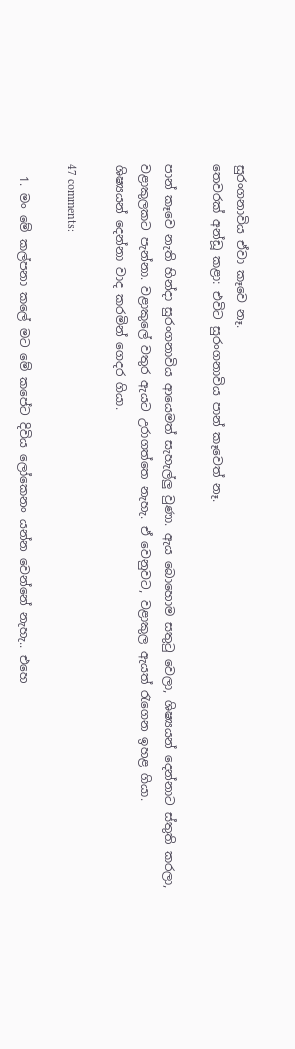සුරංගනාවිය ඒවා කෑවෙ නෑ.
තෙවරක් අන්ඩූ කළා: එවිට සුරංගනාවිය පාන් කෑවෙත් නෑ.

පාන් කෑවෙ නැති හින්දා සුරංගනාවිය ආයෙමත් සැහැල්ලු වුණා. ඇය බොහොම සතුටු වෙලා, ශිෂ්‍යයන් දෙන්නාට ස්තුති කරලා, වළාකුලකට පැන්නා. වළාකුලේ වතුර ඇයට උරාගත්තෙ නැහැ. ඒ වෙනුවට, වළාකුල ඇයත් රැගෙන ඉහළ ගියා.
ශිෂ්‍යයන් දෙන්නා වාද කරමින් ගෙදර ගියා.

47 comments:

  1. මං මේ කල්පනා කලේ මට මේ කපේට දිවිය ලෝකෙනං යන්න වෙන්නේ නැහැ.. එහෙ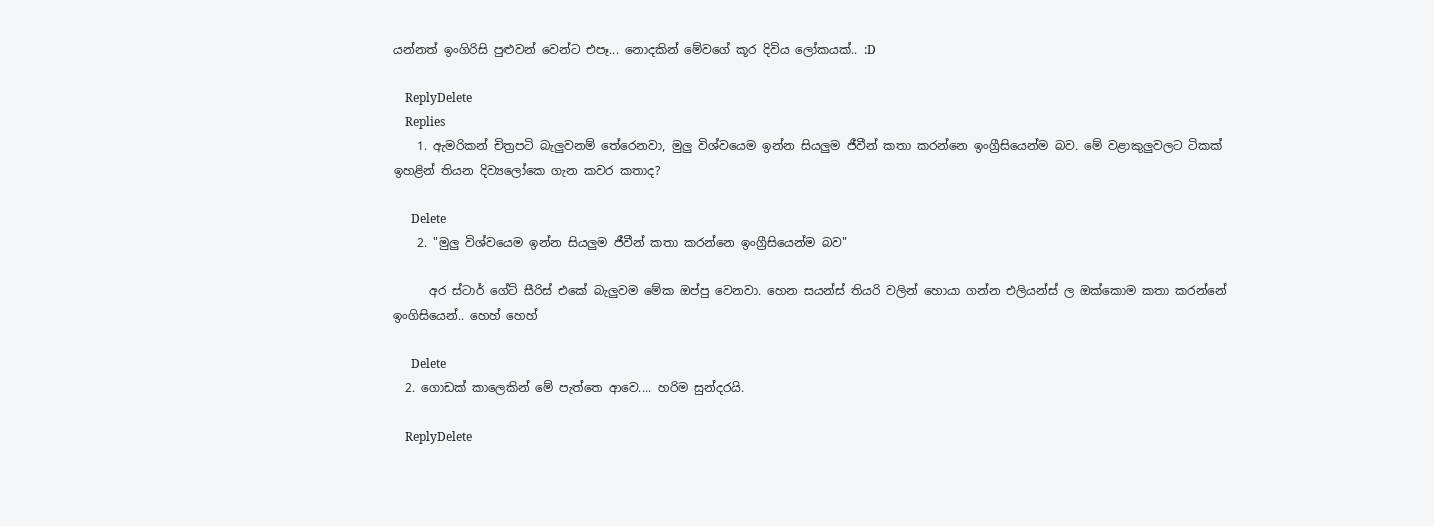යන්නත් ඉංගිරිසි පුළුවන් වෙන්ට එපෑ... නොදකින් මේවගේ කූර දිවිය ලෝකයක්.. :D

    ReplyDelete
    Replies
    1. ඇමරිකන් චිත්‍රපටි බැලුවනම් තේරෙනවා, මුලු විශ්වයෙම ඉන්න සියලුම ජීවීන් කතා කරන්නෙ ඉංග්‍රීසියෙන්ම බව. මේ වළාකුලුවලට ටිකක් ඉහළින් තියන දිව්‍යලෝකෙ ගැන කවර කතාද?

      Delete
    2. "මුලු විශ්වයෙම ඉන්න සියලුම ජීවීන් කතා කරන්නෙ ඉංග්‍රීසියෙන්ම බව"

      අර ස්ටාර් ගේට් සීරිස් එකේ බැලුවම මේක ඔප්පු වෙනවා. හෙන සයන්ස් තියරි වලින් හොයා ගන්න එලියන්ස් ල ඔක්කොම කතා කරන්නේ ඉංගිසියෙන්.. හෙහ් හෙහ්

      Delete
  2. ගොඩක් කාලෙකින් මේ පැත්තෙ ආවෙ.... හරිම සුන්දරයි.

    ReplyDelete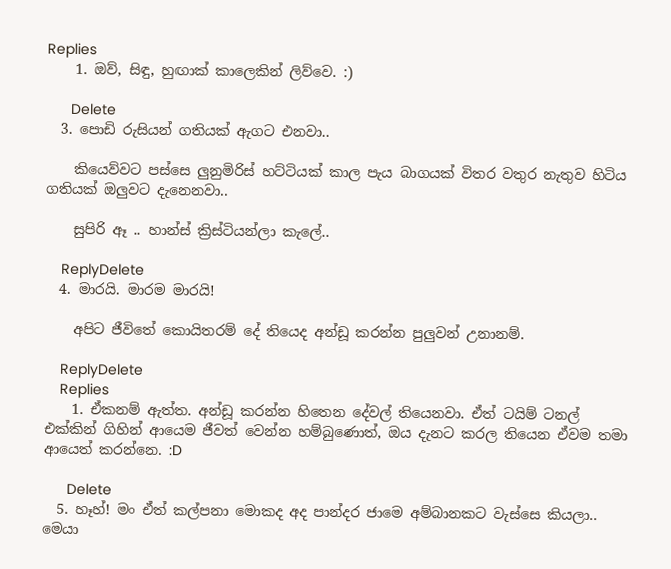Replies
    1. ඔව්, සිඳු, හුඟාක් කාලෙකින් ලිව්වෙ. :)

      Delete
  3. පොඩි රුසියන් ගතියක් ඇගට එනවා..

    කියෙව්වට පස්සෙ ලුනුමිරිස් හට්ටියක් කාල පැය බාගයක් විතර වතුර නැතුව හිටිය ගතියක් ඔලුවට දැනෙනවා..

    සුපිරි ඈ .. හාන්ස් ක්‍රිස්ටියන්ලා කැලේ..

    ReplyDelete
  4. මාරයි. මාරම මාරයි!

    අපිට ජීවිතේ කොයිතරම් දේ තියෙද අන්ඩූ කරන්න පුලුවන් උනානම්.

    ReplyDelete
    Replies
    1. ඒකනම් ඇත්ත. අන්ඩූ කරන්න හිතෙන දේවල් තියෙනවා. ඒත් ටයිම් ටනල් එක්කින් ගිහින් ආයෙම ජීවත් වෙන්න හම්බුණොත්, ඔය දැනට කරල තියෙන ඒවම තමා ආයෙත් කරන්නෙ. :D

      Delete
  5. හෑහ්! මං ඒත් කල්පනා මොකද අද පාන්දර ජාමෙ අම්බානකට වැස්සෙ කියලා.. මෙයා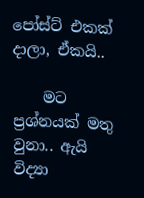පෝස්ට් එකක් දාලා, ඒකයි‍‍..

    මට ප්‍රශ්නයක් මතු වුනා.. ඇයි විද්‍යා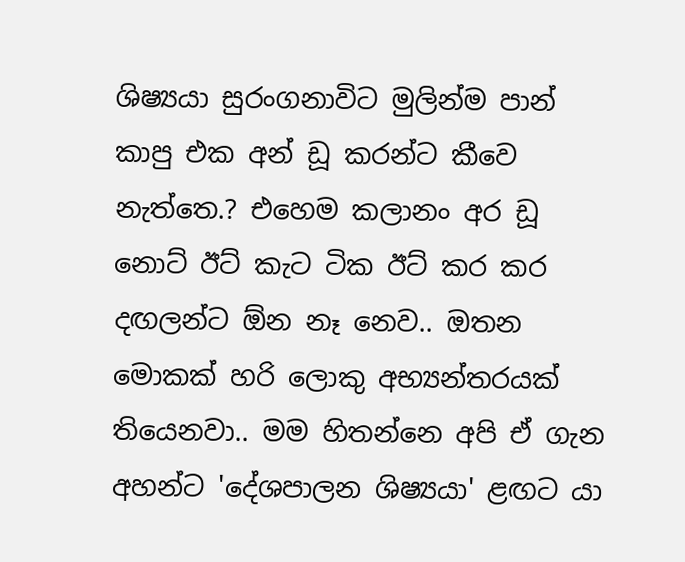ශිෂ්‍යයා සුරංගනාවිට මුලින්ම පාන් කාපු එක අන් ඩූ කරන්ට කීවෙ නැත්තෙ.? එහෙම කලානං අර ඩූ නොට් ඊට් කැට ටික ඊට් කර කර දඟලන්ට ඕන නෑ නෙව.. ඔතන මොකක් හරි ලොකු අභ්‍යන්තරයක් තියෙනවා.. මම හිතන්නෙ අපි ඒ ගැන අහන්ට 'දේශපාලන ශිෂ්‍යයා' ළඟට යා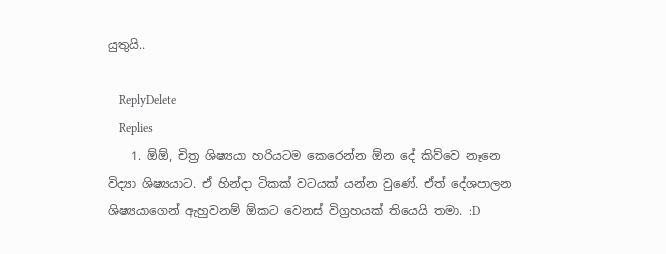යුතුයි..

    ReplyDelete
    Replies
    1. ඕඕ, චිත්‍ර ශිෂ්‍යයා හරියටම කෙරෙන්න ඕන දේ කිව්වෙ නෑනෙ විද්‍යා ශිෂ්‍යයාට. ඒ හින්දා ටිකක් වටයක් යන්න වුණේ. ඒත් දේශපාලන ශිෂ්‍යයාගෙන් ඇහුවනම් ඕකට වෙනස් විග්‍රහයක් තියෙයි තමා. :D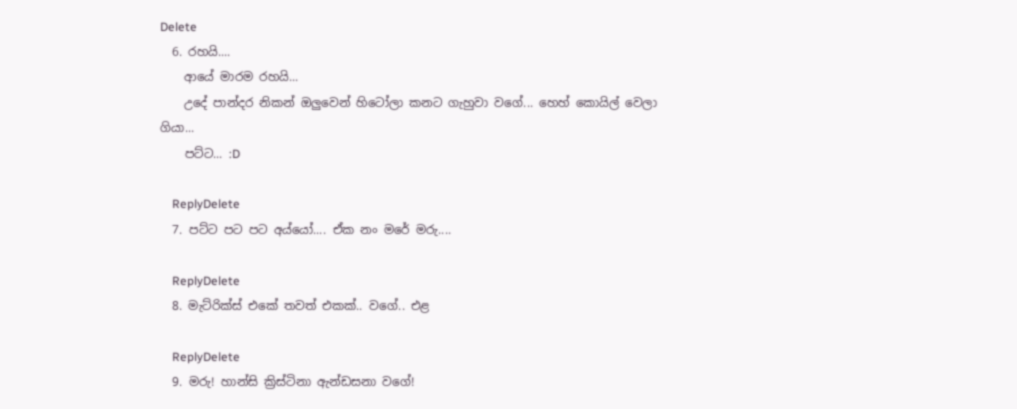Delete
  6. රහයි....
    ආයේ මාරම රහයි...
    උදේ පාන්දර නිකන් ඔලුවෙන් හිටෝලා කනට ගැහුවා වගේ... හෙහ් කොයිල් වෙලා ගියා...
    පට්ට... :D

    ReplyDelete
  7. පට්ට පට පට අය්යෝ.... ඒක නං මරේ මරු....

    ReplyDelete
  8. මැට්රික්ස් එකේ තවත් එකක්.. වගේ.. එළ

    ReplyDelete
  9. මරු! හාන්සි ක්‍රිස්ටිනා ඇන්ඩසනා වගේ!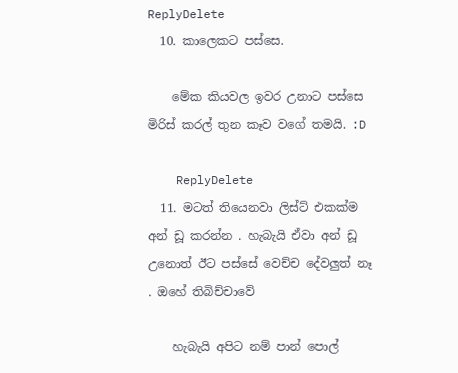ReplyDelete
  10. කාලෙකට පස්සෙ.

    මේක කියවල ඉවර උනාට පස්සෙ මිරිස් කරල් තුන කෑව වගේ තමයි. :D

    ReplyDelete
  11. මටත් තියෙනවා ලිස්ට් එකක්ම අන් ඩූ කරන්න . හැබැයි ඒවා අන් ඩූ උනොත් ඊට පස්සේ වෙච්ච දේවලුත් නෑ . ඔහේ තිබිච්චාවේ

    හැබැයි අපිට නම් පාන් පොල්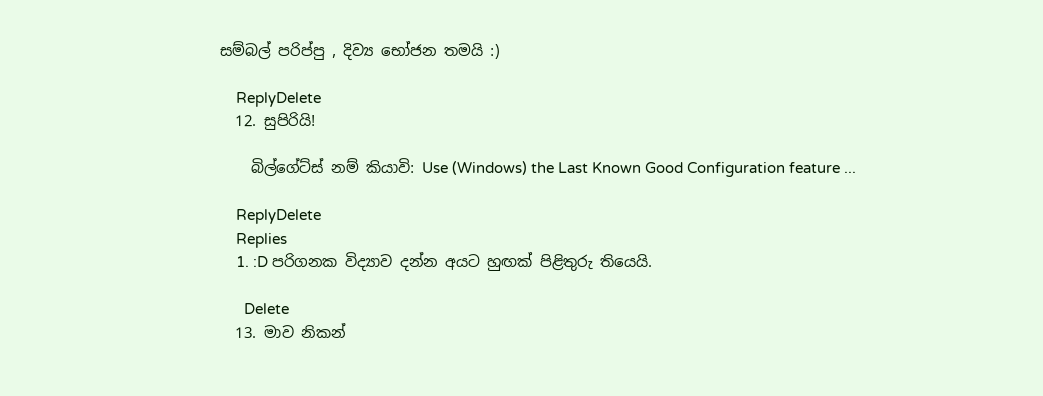සම්බල් පරිප්පු , දිව්‍ය භෝජන තමයි :)

    ReplyDelete
  12. සුපිරියි!

    බිල්ගේට්ස් නම් කියාවි: Use (Windows) the Last Known Good Configuration feature ...

    ReplyDelete
    Replies
    1. :D පරිගනක විද්‍යාව දන්න අයට හුඟක් පිළිතුරු තියෙයි.

      Delete
  13. මාව නිකන්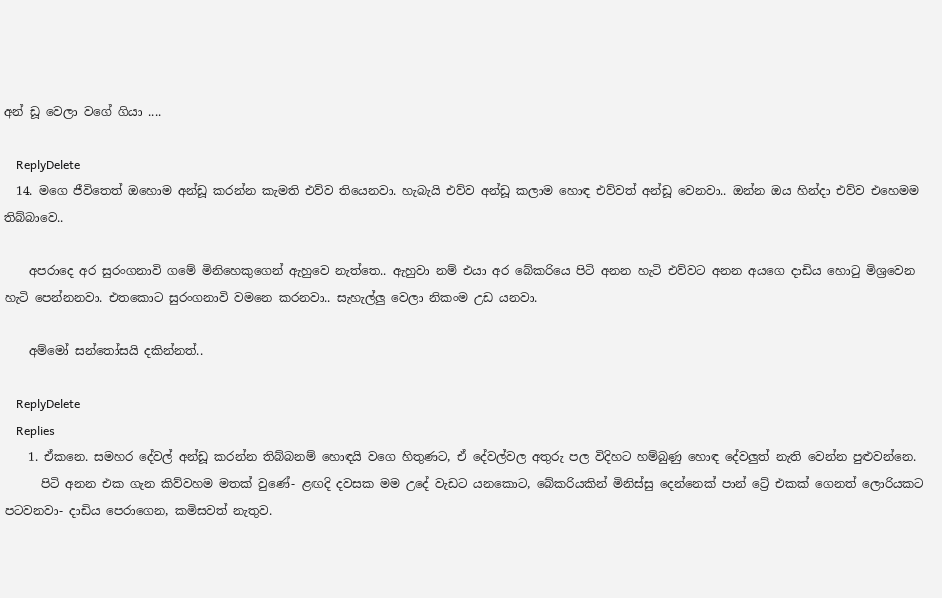අන් ඩූ වෙලා වගේ ගියා ....

    ReplyDelete
  14. මගෙ ජීවිතෙත් ඔහොම අන්ඩූ කරන්න කැමති එව්ව තියෙනවා. හැබැයි එව්ව අන්ඩූ කලාම හොඳ එව්වත් අන්ඩූ වෙනවා.. ඔන්න ඔය හින්දා එව්ව එහෙමම තිබ්බාවෙ..

    අපරාදෙ අර සුරංගනාවි ගමේ මිනිහෙකුගෙන් ඇහුවෙ නැත්තෙ.. ඇහුවා නම් එයා අර බේකරියෙ පිටි අනන හැටි එව්වට අනන අයගෙ දාඩිය හො‍ටු මිශ්‍රවෙන හැටි පෙන්නනවා. එතකොට සුරංගනාවි වමනෙ කරනවා.. සැහැල්ලු වෙලා නිකංම උඩ යනවා.

    අම්මෝ සන්තෝසයි දකින්නත්..

    ReplyDelete
    Replies
    1. ඒකනෙ. සමහර දේවල් අන්ඩූ කරන්න තිබ්බනම් හොඳයි වගෙ හිතුණට, ඒ දේවල්වල අතුරු පල විදිහට හම්බුණු හොඳ දේවලුත් නැති වෙන්න පුළුවන්නෙ.
      පිටි අනන එක ගැන කිව්වහම මතක් වුණේ- ළඟදි දවසක මම උදේ වැඩට යනකොට, බේකරියකින් මිනිස්සු දෙන්නෙක් පාන් ට්‍රේ එකක් ගෙනත් ලොරියකට පටවනවා- දාඩිය පෙරාගෙන, කමිසවත් නැතුව.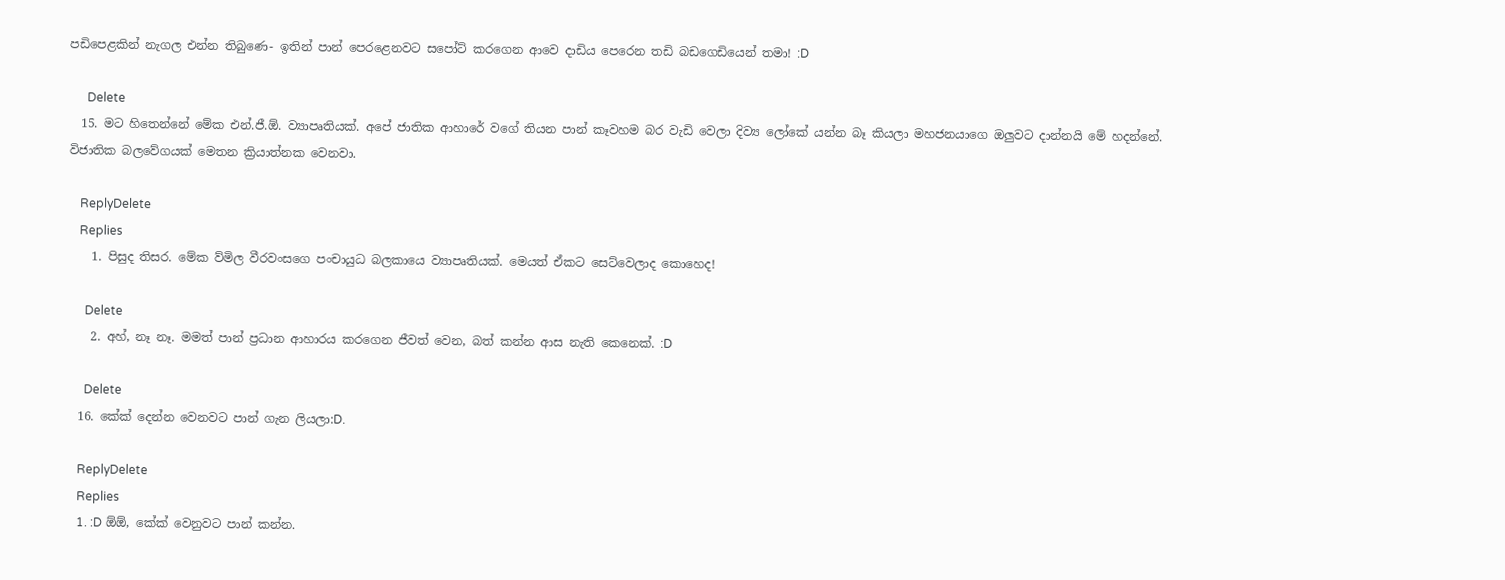පඩිපෙළකින් නැගල එන්න තිබුණෙ- ඉතින් පාන් පෙරළෙනවට සපෝට් කරගෙන ආවෙ දාඩිය පෙරෙන තඩි බඩගෙඩියෙන් තමා! :D

      Delete
  15. මට හිතෙන්නේ මේක එන්.ජී.ඕ. ව්‍යාපෘතියක්. අපේ ජාතික ආහාරේ වගේ තියන පාන් කෑවහම බර වැඩි වෙලා දිව්‍ය ලෝකේ යන්න බෑ කියලා මහජනයාගෙ ඔලුවට දාන්නයි මේ හදන්නේ. විජාතික බලවේගයක් මෙතන ක්‍රියාත්නක වෙනවා.

    ReplyDelete
    Replies
    1. පිසුද තිසර. මේක ව්මිල වීරවංසගෙ පංචායුධ බලකායෙ ව්‍යාපෘතියක්. මෙයත් ඒකට සෙට්වෙලාද කොහෙද!

      Delete
    2. අහ්, නෑ නෑ. මමත් පාන් ප්‍රධාන ආහාරය කරගෙන ජීවත් වෙන, බත් කන්න ආස නැති කෙනෙක්. :D

      Delete
  16. කේක් දෙන්න වෙනවට පාන් ගැන ලියලා:D.

    ReplyDelete
    Replies
    1. :D ඕඕ, කේක් වෙනුවට පාන් කන්න.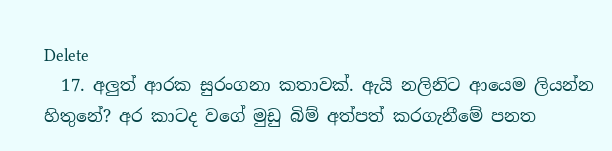Delete
  17. අලුත් ආරක සුරංගනා කතාවක්. ඇයි නලිනිට ආයෙම ලියන්න හිතුනේ? අර කාටද වගේ මුඩු බිම් අත්පත් කරගැනීමේ පනත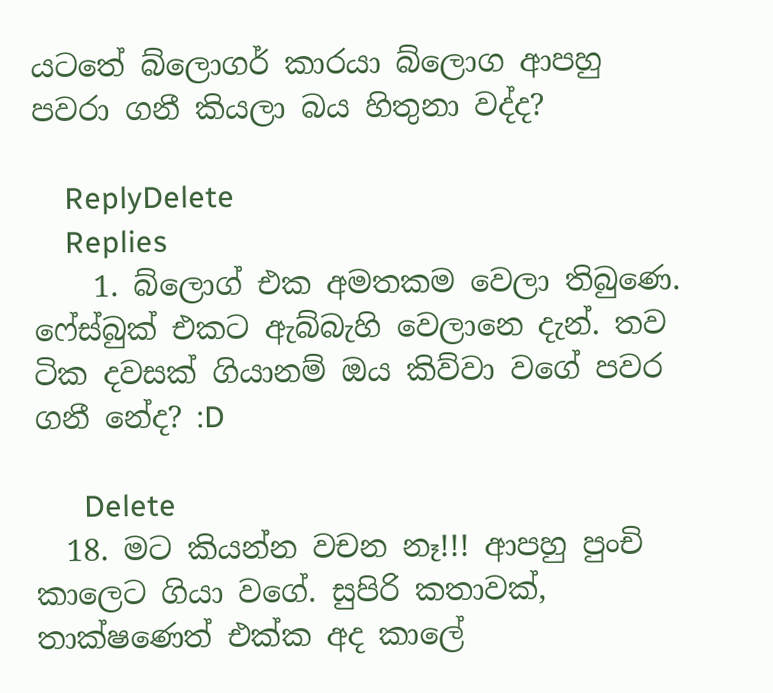යටතේ බ්ලොගර් කාරයා බ්ලොග ආපහු පවරා ගනී කියලා බය හිතුනා වද්ද?

    ReplyDelete
    Replies
    1. බ්ලොග් එක අමතකම වෙලා තිබුණෙ. ෆේස්බුක් එකට ඇබ්බැහි වෙලානෙ දැන්. තව ටික දවසක් ගියානම් ඔය කිව්වා වගේ පවර ගනී නේද? :D

      Delete
  18. මට කියන්න වචන නෑ!!! ආපහු පුංචි කාලෙට ගියා වගේ. සුපිරි කතාවක්, තාක්ෂණෙත් එක්ක අද කාලේ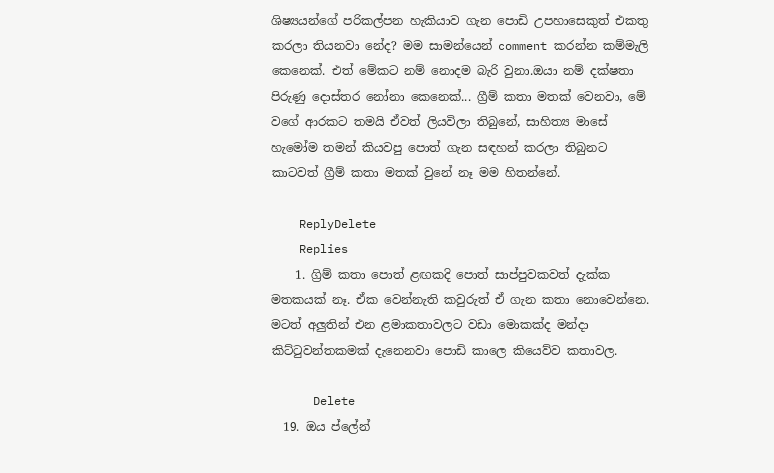ශිෂ්‍යයන්ගේ පරිකල්පන හැකියාව ගැන පොඩි උපහාසෙකුත් එකතු කරලා තියනවා නේද? මම සාමන්යෙන් comment කරන්න කම්මැලි කෙනෙක්. එත් මේකට නම් නොදම බැරි වුනා.ඔයා නම් දක්ෂතා පිරුණු දොස්තර නෝනා කෙනෙක්... ග්‍රීම් කතා මතක් වෙනවා, මේ වගේ ආරකට තමයි ඒවත් ලියවිලා තිබුනේ, සාහිත්‍ය මාසේ හැමෝම තමන් කියවපු පොත් ගැන සඳහන් කරලා තිබුනට කාටවත් ග්‍රීම් කතා මතක් වුනේ නෑ මම හිතන්නේ.

    ReplyDelete
    Replies
    1. ග්‍රිම් කතා පොත් ළඟකදි පොත් සාප්පුවකවත් දැක්ක මතකයක් නෑ. ඒක වෙන්නැති කවුරුත් ඒ ගැන කතා නොවෙන්නෙ. මටත් අලුතින් එන ළමාකතාවලට වඩා මොකක්ද මන්දා කිට්ටුවන්තකමක් දැනෙනවා පොඩි කාලෙ කියෙව්ව කතාවල.

      Delete
  19. ඔය ප්ලේන්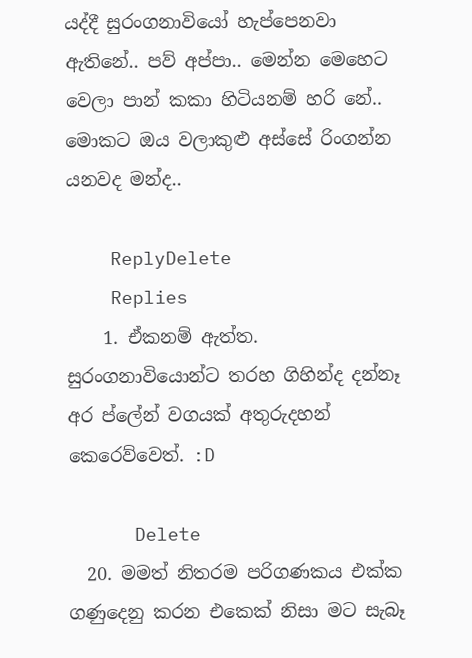යද්දී සුරංගනාවියෝ හැප්පෙනවා ඇතිනේ.. පව් අප්පා.. මෙන්න මෙහෙට වෙලා පාන් කකා හිටියනම් හරි නේ.. මොකට ඔය වලාකුළු අස්සේ රිංගන්න යනවද මන්ද..

    ReplyDelete
    Replies
    1. ඒකනම් ඇත්ත. සුරංගනාවියොන්ට තරහ ගිහින්ද දන්නෑ අර ප්ලේන් වගයක් අතුරුදහන් කෙරෙව්වෙත්. :D

      Delete
  20. මමත් නිතරම පරිගණකය එක්ක ගණුදෙනු කරන එකෙක් නිසා මට සැබෑ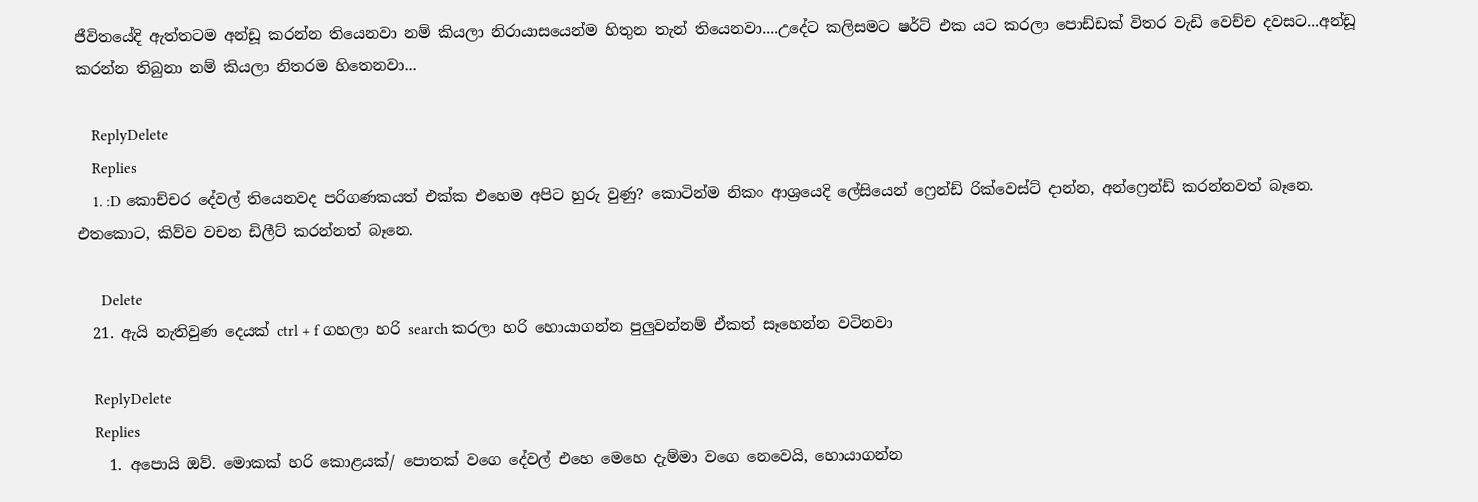ජීවිතයේදි ඇත්තටම අන්ඩූ කරන්න තියෙනවා නම් කියලා නිරායාසයෙන්ම හිතුන තැන් තියෙනවා....උදේට කලිසමට ෂර්ට් එක යට කරලා පොඩ්ඩක් විතර වැඩි වෙච්ච දවසට...අන්ඩූ කරන්න තිබුනා නම් කියලා නිතරම හිතෙනවා...

    ReplyDelete
    Replies
    1. :D කොච්චර දේවල් තියෙනවද පරිගණකයත් එක්ක එහෙම අපිට හුරු වුණු? කොටින්ම නිකං ආශ්‍රයෙදි ලේසියෙන් ෆ්‍රෙන්ඩ් රික්වෙස්ට් දාන්න, අන්ෆ්‍රෙන්ඩ් කරන්නවත් බෑනෙ. එතකොට, කිව්ව වචන ඩිලීට් කරන්නත් බෑනෙ.

      Delete
  21. ඇයි නැතිවුණ දෙයක් ctrl + f ගහලා හරි search කරලා හරි හොයාගන්න පුලුවන්නම් ඒකත් සෑහෙන්න වටිනවා

    ReplyDelete
    Replies
    1. අපොයි ඔව්. මොකක් හරි කොළයක්/ පොතක් වගෙ දේවල් එහෙ මෙහෙ දැම්මා වගෙ නෙවෙයි, හොයාගන්න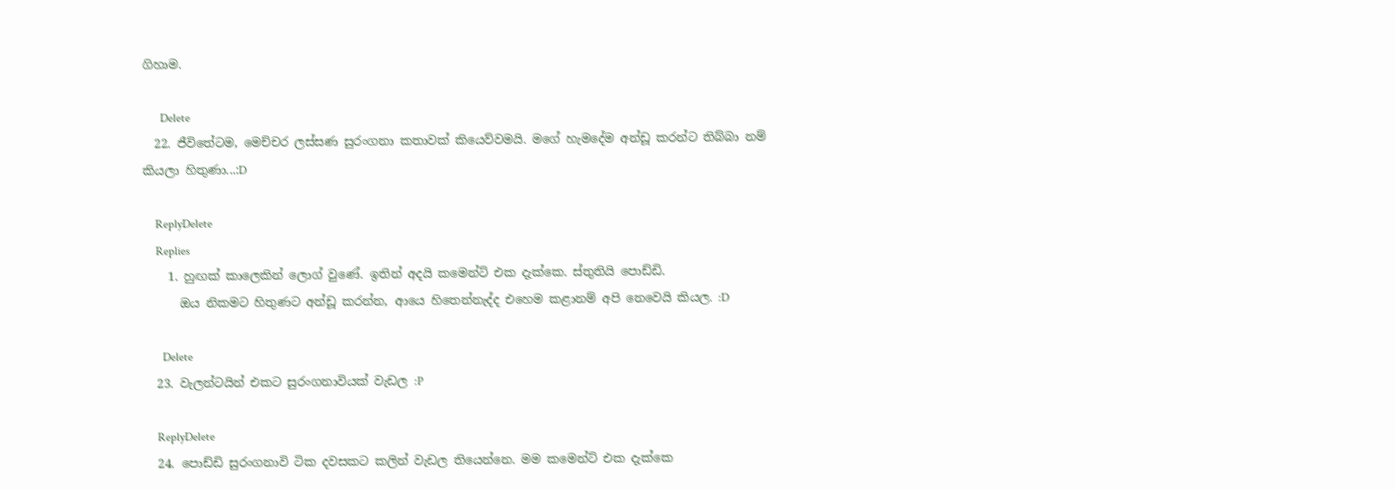ගිහාම.

      Delete
  22. ජීවිතේටම, මෙච්චර ලස්සණ සුරංගනා කතාවක් කියෙව්වමයි. මගේ හැමදේම අන්ඩූ කරන්ට තිබ්බා නම් කියලා හිතුණා...:D

    ReplyDelete
    Replies
    1. හුඟක් කාලෙකින් ලොග් වුණේ. ඉතින් අදයි කමෙන්ට් එක දැක්කෙ. ස්තුතියි පොඩ්ඩි.
      ඔය නිකමට හිතුණට අන්ඩූ කරන්න, ආයෙ හිතෙන්නැද්ද එහෙම කළානම් අපි නෙවෙයි කියල. :D

      Delete
  23. වැලන්ටයින් එකට සුරංගනාවියක් වැඩල :P

    ReplyDelete
  24. පොඩ්ඩි සුරංගනාවි ටික දවසකට කලින් වැඩල තියෙන්නෙ. මම කමෙන්ට් එක දැක්කෙ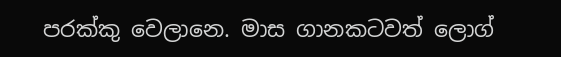පරක්කු වෙලානෙ. මාස ගානකටවත් ලොග්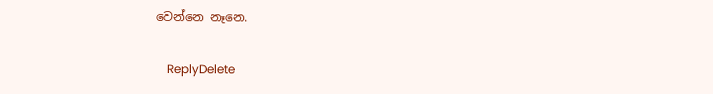වෙන්නෙ නෑනෙ.

    ReplyDelete